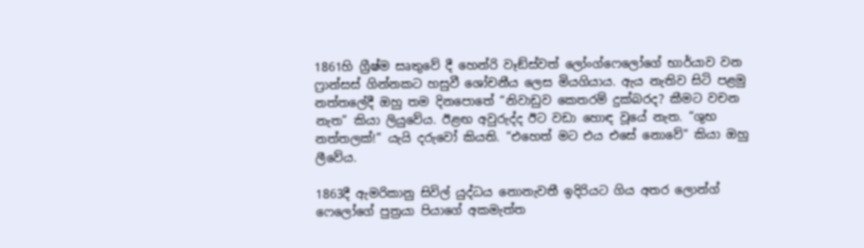1861හි ග්‍රීෂ්ම සෘතුවේ දී හෙන්රි වෑඞ්ස්වත් ලෝංග්ෆෙලෝගේ භාර්යාව වන ෆ්‍රාන්සස් ගින්නකට හසුවී ශෝචනීය ලෙස මියගියාය. ඇය නැතිව සිටි පළමු නත්තලේදී ඔහු තම දිනපොතේ “නිවාඩුව කෙතරම් දුක්බරද? කීමට වචන නැත” කියා ලියුවේය. ඊළඟ අවුරුද්ද ඊට වඩා හොඳ වූයේ නැත. “ශුභ නත්තලක්!” යැයි දරුවෝ කියති. “එහෙත් මට එය එසේ නොවේ” කියා ඔහු ලීවේය.

1863දී ඇමරිකානු සිවිල් යුද්ධය නොනැවතී ඉදිරියට ගිය අතර ලොන්ග් ෆෙලෝගේ පුත්‍රයා පියාගේ අකමැත්ත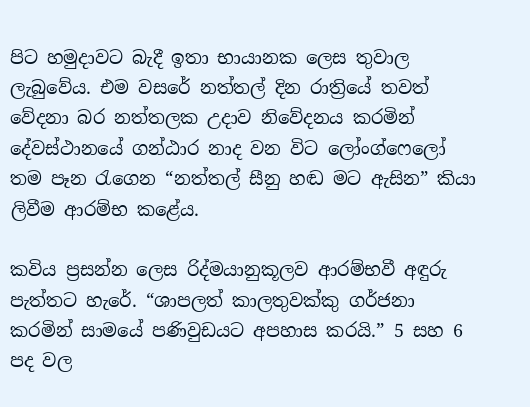පිට හමුදාවට බැදී ඉතා භායානක ලෙස තුවාල ලැබුවේය. එම වසරේ නත්තල් දින රාත්‍රියේ තවත් වේදනා බර නත්තලක උදාව නිවේදනය කරමින් දේවස්ථානයේ ගන්ඨාර නාද වන විට ලෝංග්ෆෙලෝ තම පෑන රැගෙන “නත්තල් සීනු හඬ මට ඇසින” කියා ලිවීම ආරම්භ කළේය.

කවිය ප්‍රසන්න ලෙස රිද්මයානුකූලව ආරම්භවී අඳුරු පැත්තට හැරේ. “ශාපලත් කාලතුවක්කු ගර්ජනා කරමින් සාමයේ පණිවුඩයට අපහාස කරයි.” 5 සහ 6 පද වල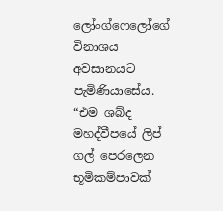ලෝංග්ෆෙලෝගේ විනාශය අවසානයට පැමිණියාසේය. “එම ශබ්ද මහද්වීපයේ ලිප් ගල් පෙරලෙන භූමිකම්පාවක්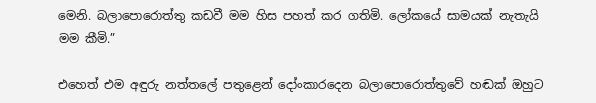මෙනි. බලාපොරොත්තු කඩවී මම හිස පහත් කර ගතිමි. ලෝකයේ සාමයක් නැතැයි මම කීමි.”

එහෙත් එම අඳුරු නත්තලේ පතුළෙන් දෝංකාරදෙන බලාපොරොත්තුවේ හඬක් ඔහුට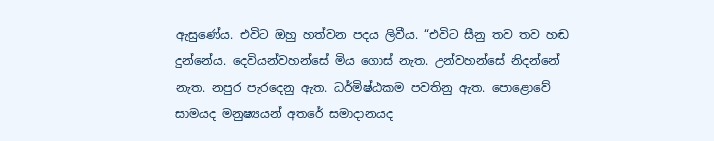ඇසුණේය. එවිට ඔහු හත්වන පදය ලිවීය. “එවිට සීනු තව තව හඬ දුන්නේය. දෙවියන්වහන්සේ මිය ගොස් නැත. උන්වහන්සේ නිදන්නේ නැත. නපුර පැරදෙනු ඇත. ධර්මිෂ්ඨකම පවතිනු ඇත. පොළොවේ සාමයද මනුෂ්‍යයන් අතරේ සමාදානයද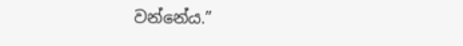වන්නේය.”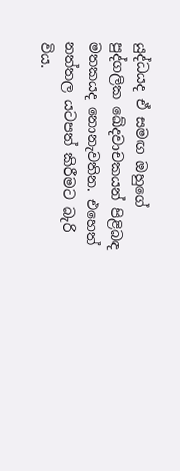යුද්ධයද ඒ සමඟ ඔහුගේ පුද්ගලික ඛේදවාචකයන් පිළිබඳ මතකයද නොනැවතින. එහෙත් නත්තල යටපත් කිරීමට බැරි විය.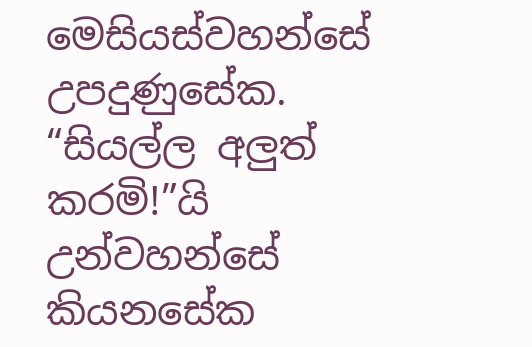මෙසියස්වහන්සේ උපදුණුසේක. “සියල්ල අලුත් කරමි!”යි උන්වහන්සේ කියනසේක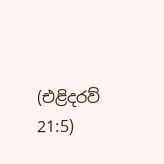(එළිදරව් 21:5)